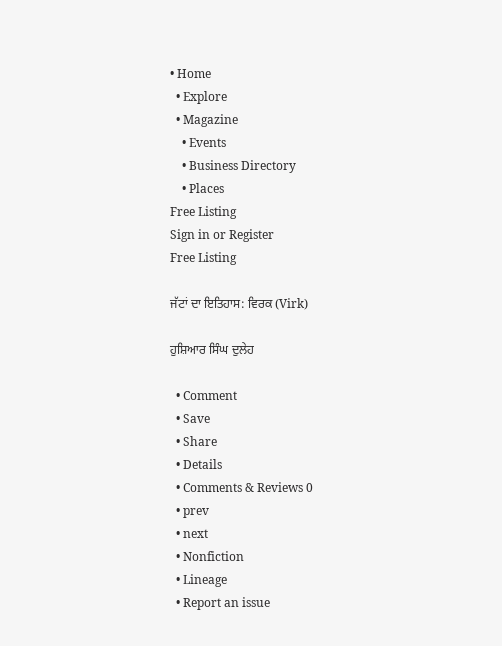• Home
  • Explore
  • Magazine
    • Events
    • Business Directory
    • Places
Free Listing
Sign in or Register
Free Listing

ਜੱਟਾਂ ਦਾ ਇਤਿਹਾਸ: ਵਿਰਕ (Virk)

ਹੁਸ਼ਿਆਰ ਸਿੰਘ ਦੁਲੇਹ

  • Comment
  • Save
  • Share
  • Details
  • Comments & Reviews 0
  • prev
  • next
  • Nonfiction
  • Lineage
  • Report an issue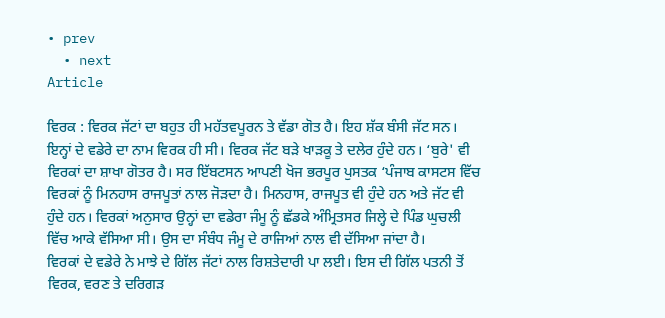• prev
  • next
Article

ਵਿਰਕ : ਵਿਰਕ ਜੱਟਾਂ ਦਾ ਬਹੁਤ ਹੀ ਮਹੱਤਵਪੂਰਨ ਤੇ ਵੱਡਾ ਗੋਤ ਹੈ। ਇਹ ਸ਼ੱਕ ਬੰਸੀ ਜੱਟ ਸਨ। ਇਨ੍ਹਾਂ ਦੇ ਵਡੇਰੇ ਦਾ ਨਾਮ ਵਿਰਕ ਹੀ ਸੀ। ਵਿਰਕ ਜੱਟ ਬੜੇ ਖਾੜਕੂ ਤੇ ਦਲੇਰ ਹੁੰਦੇ ਹਨ। ‘ਬੁਰੇ' ਵੀ ਵਿਰਕਾਂ ਦਾ ਸ਼ਾਖਾ ਗੋਤਰ ਹੈ। ਸਰ ਇੱਬਟਸਨ ਆਪਣੀ ਖੋਜ ਭਰਪੂਰ ਪੁਸਤਕ ‘ਪੰਜਾਬ ਕਾਸਟਸ ਵਿੱਚ ਵਿਰਕਾਂ ਨੂੰ ਮਿਨਹਾਸ ਰਾਜਪੂਤਾਂ ਨਾਲ ਜੋੜਦਾ ਹੈ। ਮਿਨਹਾਸ, ਰਾਜਪੂਤ ਵੀ ਹੁੰਦੇ ਹਨ ਅਤੇ ਜੱਟ ਵੀ ਹੁੰਦੇ ਹਨ। ਵਿਰਕਾਂ ਅਨੁਸਾਰ ਉਨ੍ਹਾਂ ਦਾ ਵਡੇਰਾ ਜੰਮੂ ਨੂੰ ਛੱਡਕੇ ਅੰਮ੍ਰਿਤਸਰ ਜਿਲ੍ਹੇ ਦੇ ਪਿੰਡ ਘੁਚਲੀ ਵਿੱਚ ਆਕੇ ਵੱਸਿਆ ਸੀ। ਉਸ ਦਾ ਸੰਬੰਧ ਜੰਮੂ ਦੇ ਰਾਜਿਆਂ ਨਾਲ ਵੀ ਦੱਸਿਆ ਜਾਂਦਾ ਹੈ।
ਵਿਰਕਾਂ ਦੇ ਵਡੇਰੇ ਨੇ ਮਾਝੇ ਦੇ ਗਿੱਲ ਜੱਟਾਂ ਨਾਲ ਰਿਸ਼ਤੇਦਾਰੀ ਪਾ ਲਈ। ਇਸ ਦੀ ਗਿੱਲ ਪਤਨੀ ਤੋਂ ਵਿਰਕ, ਵਰਣ ਤੇ ਦਰਿਗੜ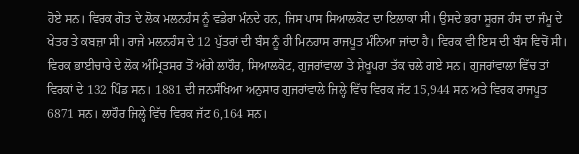ਹੋਏ ਸਨ। ਵਿਰਕ ਗੋਤ ਦੇ ਲੋਕ ਮਲਨਹੰਸ ਨੂੰ ਵਡੇਰਾ ਮੰਨਦੇ ਹਨ, ਜਿਸ ਪਾਸ ਸਿਆਲਕੋਟ ਦਾ ਇਲਾਕਾ ਸੀ। ਉਸਦੇ ਭਰਾ ਸੂਰਜ ਹੰਸ ਦਾ ਜੰਮੂ ਦੇ ਖੇਤਰ ਤੇ ਕਬਜ਼ਾ ਸੀ। ਰਾਜੇ ਮਲਨਹੰਸ ਦੇ 12 ਪੁੱਤਰਾਂ ਦੀ ਬੰਸ ਨੂੰ ਹੀ ਮਿਨਹਾਸ ਰਾਜਪੂਤ ਮੰਨਿਆ ਜਾਂਦਾ ਹੈ। ਵਿਰਕ ਵੀ ਇਸ ਦੀ ਬੰਸ ਵਿਚੋਂ ਸੀ। ਵਿਰਕ ਭਾਈਚਾਰੇ ਦੇ ਲੋਕ ਅੰਮ੍ਰਿਤਸਰ ਤੋਂ ਅੱਗੇ ਲਾਹੌਰ, ਸਿਆਲਕੋਟ, ਗੁਜਰਾਂਵਾਲਾ ਤੇ ਸ਼ੇਖੂਪਰਾ ਤੱਕ ਚਲੇ ਗਏ ਸਨ। ਗੁਜਰਾਂਵਾਲਾ ਵਿੱਚ ਤਾਂ ਵਿਰਕਾਂ ਦੇ 132 ਪਿੰਡ ਸਨ। 1881 ਦੀ ਜਨਸੰਖਿਆ ਅਨੁਸਾਰ ਗੁਜਰਾਂਵਾਲੇ ਜਿਲ੍ਹੇ ਵਿੱਚ ਵਿਰਕ ਜੱਟ 15,944 ਸਨ ਅਤੇ ਵਿਰਕ ਰਾਜਪੂਤ 6871 ਸਨ। ਲਾਹੌਰ ਜਿਲ੍ਹੇ ਵਿੱਚ ਵਿਰਕ ਜੱਟ 6,164 ਸਨ।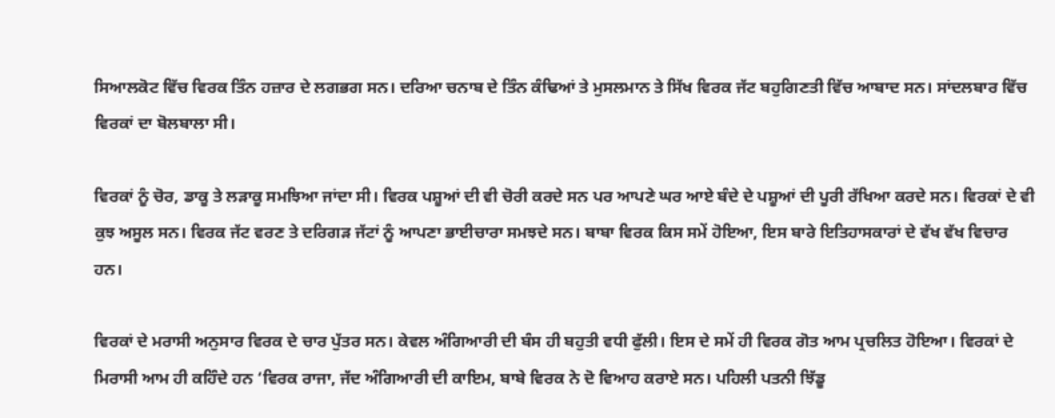ਸਿਆਲਕੋਟ ਵਿੱਚ ਵਿਰਕ ਤਿੰਨ ਹਜ਼ਾਰ ਦੇ ਲਗਭਗ ਸਨ। ਦਰਿਆ ਚਨਾਬ ਦੇ ਤਿੰਨ ਕੰਢਿਆਂ ਤੇ ਮੁਸਲਮਾਨ ਤੇ ਸਿੱਖ ਵਿਰਕ ਜੱਟ ਬਹੁਗਿਣਤੀ ਵਿੱਚ ਆਬਾਦ ਸਨ। ਸਾਂਦਲਬਾਰ ਵਿੱਚ ਵਿਰਕਾਂ ਦਾ ਬੋਲਬਾਲਾ ਸੀ।

ਵਿਰਕਾਂ ਨੂੰ ਚੋਰ, ਡਾਕੂ ਤੇ ਲੜਾਕੂ ਸਮਝਿਆ ਜਾਂਦਾ ਸੀ। ਵਿਰਕ ਪਸ਼ੂਆਂ ਦੀ ਵੀ ਚੋਰੀ ਕਰਦੇ ਸਨ ਪਰ ਆਪਣੇ ਘਰ ਆਏ ਬੰਦੇ ਦੇ ਪਸ਼ੂਆਂ ਦੀ ਪੂਰੀ ਰੱਖਿਆ ਕਰਦੇ ਸਨ। ਵਿਰਕਾਂ ਦੇ ਵੀ ਕੁਝ ਅਸੂਲ ਸਨ। ਵਿਰਕ ਜੱਟ ਵਰਣ ਤੇ ਦਰਿਗੜ ਜੱਟਾਂ ਨੂੰ ਆਪਣਾ ਭਾਈਚਾਰਾ ਸਮਝਦੇ ਸਨ। ਬਾਬਾ ਵਿਰਕ ਕਿਸ ਸਮੇਂ ਹੋਇਆ, ਇਸ ਬਾਰੇ ਇਤਿਹਾਸਕਾਰਾਂ ਦੇ ਵੱਖ ਵੱਖ ਵਿਚਾਰ ਹਨ।

ਵਿਰਕਾਂ ਦੇ ਮਰਾਸੀ ਅਨੁਸਾਰ ਵਿਰਕ ਦੇ ਚਾਰ ਪੁੱਤਰ ਸਨ। ਕੇਵਲ ਅੰਗਿਆਰੀ ਦੀ ਬੰਸ ਹੀ ਬਹੁਤੀ ਵਧੀ ਫੁੱਲੀ। ਇਸ ਦੇ ਸਮੇਂ ਹੀ ਵਿਰਕ ਗੋਤ ਆਮ ਪ੍ਰਚਲਿਤ ਹੋਇਆ। ਵਿਰਕਾਂ ਦੇ ਮਿਰਾਸੀ ਆਮ ਹੀ ਕਹਿੰਦੇ ਹਨ ‘ਵਿਰਕ ਰਾਜਾ, ਜੱਦ ਅੰਗਿਆਰੀ ਦੀ ਕਾਇਮ, ਬਾਬੇ ਵਿਰਕ ਨੇ ਦੋ ਵਿਆਹ ਕਰਾਏ ਸਨ। ਪਹਿਲੀ ਪਤਨੀ ਝਿੱਡੂ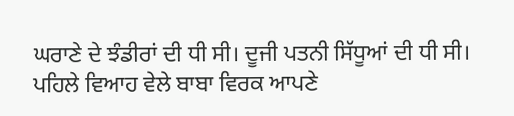ਘਰਾਣੇ ਦੇ ਝੰਡੀਰਾਂ ਦੀ ਧੀ ਸੀ। ਦੂਜੀ ਪਤਨੀ ਸਿੱਧੂਆਂ ਦੀ ਧੀ ਸੀ। ਪਹਿਲੇ ਵਿਆਹ ਵੇਲੇ ਬਾਬਾ ਵਿਰਕ ਆਪਣੇ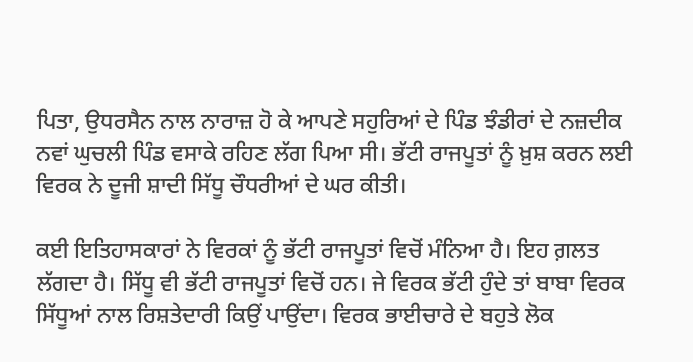ਪਿਤਾ, ਉਧਰਸੈਨ ਨਾਲ ਨਾਰਾਜ਼ ਹੋ ਕੇ ਆਪਣੇ ਸਹੁਰਿਆਂ ਦੇ ਪਿੰਡ ਝੰਡੀਰਾਂ ਦੇ ਨਜ਼ਦੀਕ ਨਵਾਂ ਘੁਚਲੀ ਪਿੰਡ ਵਸਾਕੇ ਰਹਿਣ ਲੱਗ ਪਿਆ ਸੀ। ਭੱਟੀ ਰਾਜਪੂਤਾਂ ਨੂੰ ਖ਼ੁਸ਼ ਕਰਨ ਲਈ ਵਿਰਕ ਨੇ ਦੂਜੀ ਸ਼ਾਦੀ ਸਿੱਧੂ ਚੌਧਰੀਆਂ ਦੇ ਘਰ ਕੀਤੀ।

ਕਈ ਇਤਿਹਾਸਕਾਰਾਂ ਨੇ ਵਿਰਕਾਂ ਨੂੰ ਭੱਟੀ ਰਾਜਪੂਤਾਂ ਵਿਚੋਂ ਮੰਨਿਆ ਹੈ। ਇਹ ਗ਼ਲਤ ਲੱਗਦਾ ਹੈ। ਸਿੱਧੂ ਵੀ ਭੱਟੀ ਰਾਜਪੂਤਾਂ ਵਿਚੋਂ ਹਨ। ਜੇ ਵਿਰਕ ਭੱਟੀ ਹੁੰਦੇ ਤਾਂ ਬਾਬਾ ਵਿਰਕ ਸਿੱਧੂਆਂ ਨਾਲ ਰਿਸ਼ਤੇਦਾਰੀ ਕਿਉਂ ਪਾਉਂਦਾ। ਵਿਰਕ ਭਾਈਚਾਰੇ ਦੇ ਬਹੁਤੇ ਲੋਕ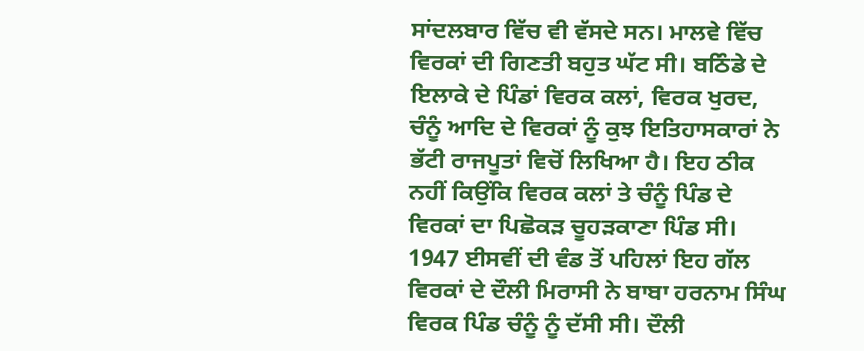ਸਾਂਦਲਬਾਰ ਵਿੱਚ ਵੀ ਵੱਸਦੇ ਸਨ। ਮਾਲਵੇ ਵਿੱਚ ਵਿਰਕਾਂ ਦੀ ਗਿਣਤੀ ਬਹੁਤ ਘੱਟ ਸੀ। ਬਠਿੰਡੇ ਦੇ ਇਲਾਕੇ ਦੇ ਪਿੰਡਾਂ ਵਿਰਕ ਕਲਾਂ, ਵਿਰਕ ਖੁਰਦ, ਚੰਨੂੰ ਆਦਿ ਦੇ ਵਿਰਕਾਂ ਨੂੰ ਕੁਝ ਇਤਿਹਾਸਕਾਰਾਂ ਨੇ ਭੱਟੀ ਰਾਜਪੂਤਾਂ ਵਿਚੋਂ ਲਿਖਿਆ ਹੈ। ਇਹ ਠੀਕ ਨਹੀਂ ਕਿਉਂਕਿ ਵਿਰਕ ਕਲਾਂ ਤੇ ਚੰਨੂੰ ਪਿੰਡ ਦੇ ਵਿਰਕਾਂ ਦਾ ਪਿਛੋਕੜ ਚੂਹੜਕਾਣਾ ਪਿੰਡ ਸੀ। 1947 ਈਸਵੀਂ ਦੀ ਵੰਡ ਤੋਂ ਪਹਿਲਾਂ ਇਹ ਗੱਲ ਵਿਰਕਾਂ ਦੇ ਦੌਲੀ ਮਿਰਾਸੀ ਨੇ ਬਾਬਾ ਹਰਨਾਮ ਸਿੰਘ ਵਿਰਕ ਪਿੰਡ ਚੰਨੂੰ ਨੂੰ ਦੱਸੀ ਸੀ। ਦੌਲੀ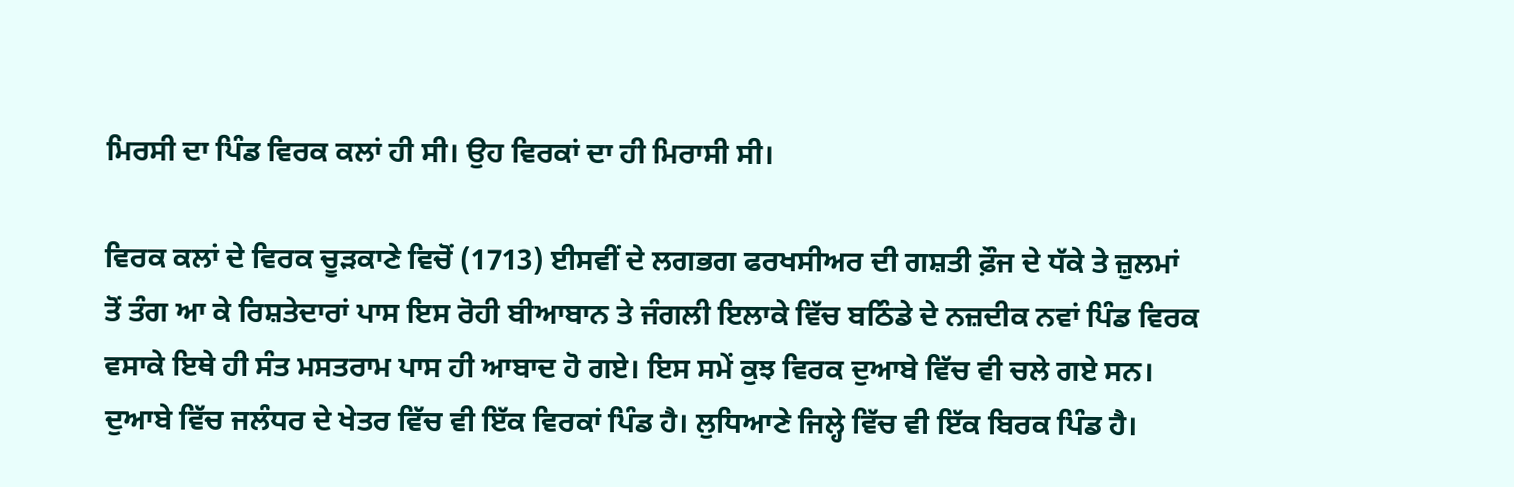ਮਿਰਸੀ ਦਾ ਪਿੰਡ ਵਿਰਕ ਕਲਾਂ ਹੀ ਸੀ। ਉਹ ਵਿਰਕਾਂ ਦਾ ਹੀ ਮਿਰਾਸੀ ਸੀ।

ਵਿਰਕ ਕਲਾਂ ਦੇ ਵਿਰਕ ਚੂੜਕਾਣੇ ਵਿਚੋਂ (1713) ਈਸਵੀਂ ਦੇ ਲਗਭਗ ਫਰਖਸੀਅਰ ਦੀ ਗਸ਼ਤੀ ਫ਼ੌਜ ਦੇ ਧੱਕੇ ਤੇ ਜ਼ੁਲਮਾਂ ਤੋਂ ਤੰਗ ਆ ਕੇ ਰਿਸ਼ਤੇਦਾਰਾਂ ਪਾਸ ਇਸ ਰੋਹੀ ਬੀਆਬਾਨ ਤੇ ਜੰਗਲੀ ਇਲਾਕੇ ਵਿੱਚ ਬਠਿੰਡੇ ਦੇ ਨਜ਼ਦੀਕ ਨਵਾਂ ਪਿੰਡ ਵਿਰਕ ਵਸਾਕੇ ਇਥੇ ਹੀ ਸੰਤ ਮਸਤਰਾਮ ਪਾਸ ਹੀ ਆਬਾਦ ਹੋ ਗਏ। ਇਸ ਸਮੇਂ ਕੁਝ ਵਿਰਕ ਦੁਆਬੇ ਵਿੱਚ ਵੀ ਚਲੇ ਗਏ ਸਨ। ਦੁਆਬੇ ਵਿੱਚ ਜਲੰਧਰ ਦੇ ਖੇਤਰ ਵਿੱਚ ਵੀ ਇੱਕ ਵਿਰਕਾਂ ਪਿੰਡ ਹੈ। ਲੁਧਿਆਣੇ ਜਿਲ੍ਹੇ ਵਿੱਚ ਵੀ ਇੱਕ ਬਿਰਕ ਪਿੰਡ ਹੈ।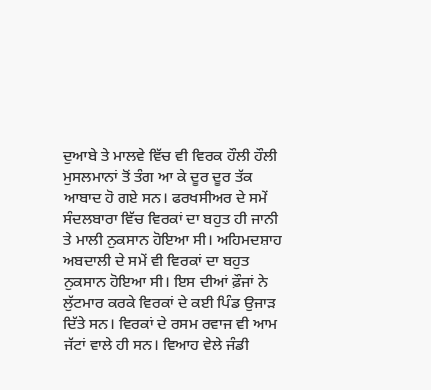ਦੁਆਬੇ ਤੇ ਮਾਲਵੇ ਵਿੱਚ ਵੀ ਵਿਰਕ ਹੌਲੀ ਹੌਲੀ ਮੁਸਲਮਾਨਾਂ ਤੋਂ ਤੰਗ ਆ ਕੇ ਦੂਰ ਦੂਰ ਤੱਕ ਆਬਾਦ ਹੋ ਗਏ ਸਨ। ਫਰਖਸੀਅਰ ਦੇ ਸਮੇਂ ਸੰਦਲਬਾਰਾ ਵਿੱਚ ਵਿਰਕਾਂ ਦਾ ਬਹੁਤ ਹੀ ਜਾਨੀ ਤੇ ਮਾਲੀ ਨੁਕਸਾਨ ਹੋਇਆ ਸੀ। ਅਹਿਮਦਸ਼ਾਹ ਅਬਦਾਲੀ ਦੇ ਸਮੇਂ ਵੀ ਵਿਰਕਾਂ ਦਾ ਬਹੁਤ ਨੁਕਸਾਨ ਹੋਇਆ ਸੀ। ਇਸ ਦੀਆਂ ਫ਼ੌਜਾਂ ਨੇ ਲੁੱਟਮਾਰ ਕਰਕੇ ਵਿਰਕਾਂ ਦੇ ਕਈ ਪਿੰਡ ਉਜਾੜ ਦਿੱਤੇ ਸਨ। ਵਿਰਕਾਂ ਦੇ ਰਸਮ ਰਵਾਜ ਵੀ ਆਮ ਜੱਟਾਂ ਵਾਲੇ ਹੀ ਸਨ। ਵਿਆਹ ਵੇਲੇ ਜੰਡੀ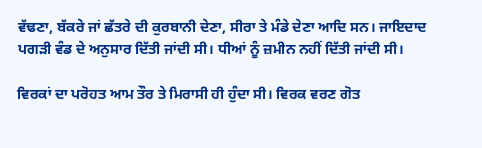ਵੱਢਣਾ, ਬੱਕਰੇ ਜਾਂ ਛੱਤਰੇ ਦੀ ਕੁਰਬਾਨੀ ਦੇਣਾ, ਸੀਰਾ ਤੇ ਮੰਡੇ ਦੇਣਾ ਆਦਿ ਸਨ। ਜਾਇਦਾਦ ਪਗੜੀ ਵੰਡ ਦੇ ਅਨੁਸਾਰ ਦਿੱਤੀ ਜਾਂਦੀ ਸੀ। ਧੀਆਂ ਨੂੰ ਜ਼ਮੀਨ ਨਹੀਂ ਦਿੱਤੀ ਜਾਂਦੀ ਸੀ।

ਵਿਰਕਾਂ ਦਾ ਪਰੋਹਤ ਆਮ ਤੌਰ ਤੇ ਮਿਰਾਸੀ ਹੀ ਹੁੰਦਾ ਸੀ। ਵਿਰਕ ਵਰਣ ਗੋਤ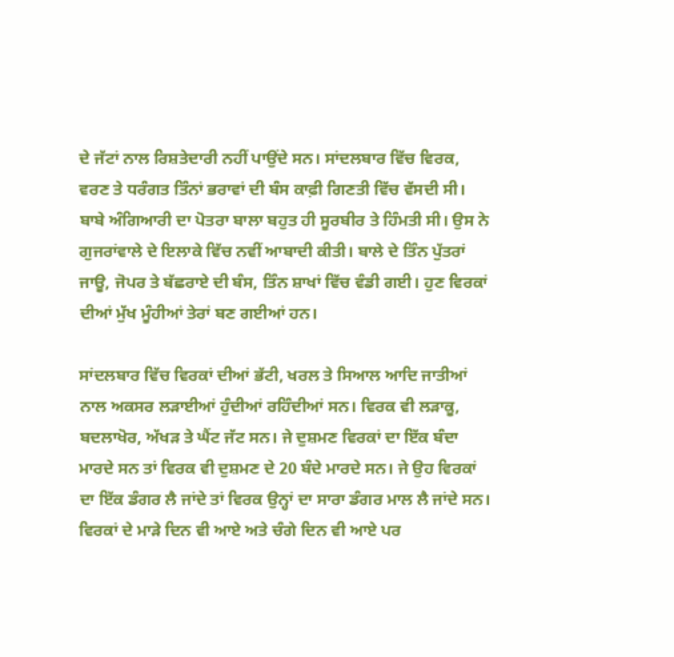ਦੇ ਜੱਟਾਂ ਨਾਲ ਰਿਸ਼ਤੇਦਾਰੀ ਨਹੀਂ ਪਾਉਂਦੇ ਸਨ। ਸਾਂਦਲਬਾਰ ਵਿੱਚ ਵਿਰਕ, ਵਰਣ ਤੇ ਧਰੰਗਤ ਤਿੰਨਾਂ ਭਰਾਵਾਂ ਦੀ ਬੰਸ ਕਾਫ਼ੀ ਗਿਣਤੀ ਵਿੱਚ ਵੱਸਦੀ ਸੀ। ਬਾਬੇ ਅੰਗਿਆਰੀ ਦਾ ਪੋਤਰਾ ਬਾਲਾ ਬਹੁਤ ਹੀ ਸੂਰਬੀਰ ਤੇ ਹਿੰਮਤੀ ਸੀ। ਉਸ ਨੇ ਗੁਜਰਾਂਵਾਲੇ ਦੇ ਇਲਾਕੇ ਵਿੱਚ ਨਵੀਂ ਆਬਾਦੀ ਕੀਤੀ। ਬਾਲੇ ਦੇ ਤਿੰਨ ਪੁੱਤਰਾਂ ਜਾਊ, ਜੋਪਰ ਤੇ ਬੱਛਰਾਏ ਦੀ ਬੰਸ, ਤਿੰਨ ਸ਼ਾਖਾਂ ਵਿੱਚ ਵੰਡੀ ਗਈ। ਹੁਣ ਵਿਰਕਾਂ ਦੀਆਂ ਮੁੱਖ ਮੂੰਹੀਆਂ ਤੇਰਾਂ ਬਣ ਗਈਆਂ ਹਨ।

ਸਾਂਦਲਬਾਰ ਵਿੱਚ ਵਿਰਕਾਂ ਦੀਆਂ ਭੱਟੀ, ਖਰਲ ਤੇ ਸਿਆਲ ਆਦਿ ਜਾਤੀਆਂ ਨਾਲ ਅਕਸਰ ਲੜਾਈਆਂ ਹੁੰਦੀਆਂ ਰਹਿੰਦੀਆਂ ਸਨ। ਵਿਰਕ ਵੀ ਲੜਾਕੂ, ਬਦਲਾਖੋਰ, ਅੱਖੜ ਤੇ ਘੈਂਟ ਜੱਟ ਸਨ। ਜੇ ਦੁਸ਼ਮਣ ਵਿਰਕਾਂ ਦਾ ਇੱਕ ਬੰਦਾ ਮਾਰਦੇ ਸਨ ਤਾਂ ਵਿਰਕ ਵੀ ਦੁਸ਼ਮਣ ਦੇ 20 ਬੰਦੇ ਮਾਰਦੇ ਸਨ। ਜੇ ਉਹ ਵਿਰਕਾਂ ਦਾ ਇੱਕ ਡੰਗਰ ਲੈ ਜਾਂਦੇ ਤਾਂ ਵਿਰਕ ਉਨ੍ਹਾਂ ਦਾ ਸਾਰਾ ਡੰਗਰ ਮਾਲ ਲੈ ਜਾਂਦੇ ਸਨ। ਵਿਰਕਾਂ ਦੇ ਮਾੜੇ ਦਿਨ ਵੀ ਆਏ ਅਤੇ ਚੰਗੇ ਦਿਨ ਵੀ ਆਏ ਪਰ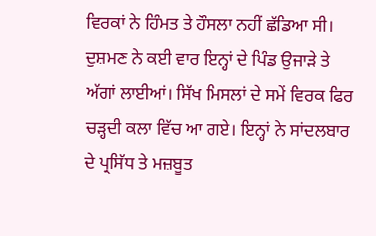ਵਿਰਕਾਂ ਨੇ ਹਿੰਮਤ ਤੇ ਹੌਸਲਾ ਨਹੀਂ ਛੱਡਿਆ ਸੀ। ਦੁਸ਼ਮਣ ਨੇ ਕਈ ਵਾਰ ਇਨ੍ਹਾਂ ਦੇ ਪਿੰਡ ਉਜਾੜੇ ਤੇ ਅੱਗਾਂ ਲਾਈਆਂ। ਸਿੱਖ ਮਿਸਲਾਂ ਦੇ ਸਮੇਂ ਵਿਰਕ ਫਿਰ ਚੜ੍ਹਦੀ ਕਲਾ ਵਿੱਚ ਆ ਗਏ। ਇਨ੍ਹਾਂ ਨੇ ਸਾਂਦਲਬਾਰ ਦੇ ਪ੍ਰਸਿੱਧ ਤੇ ਮਜ਼ਬੂਤ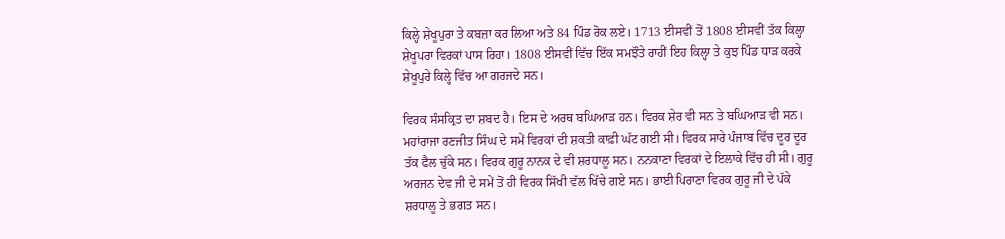ਕਿਲ੍ਹੇ ਸ਼ੇਖੂਪੁਰਾ ਤੇ ਕਬਜ਼ਾ ਕਰ ਲਿਆ ਅਤੇ 84 ਪਿੰਡ ਰੋਕ ਲਏ। 1713 ਈਸਵੀਂ ਤੋਂ 1808 ਈਸਵੀਂ ਤੱਕ ਕਿਲ੍ਹਾ ਸ਼ੇਖੂਪਰਾ ਵਿਰਕਾਂ ਪਾਸ ਰਿਹਾ। 1808 ਈਸਵੀਂ ਵਿੱਚ ਇੱਕ ਸਮਝੌਤੇ ਰਾਹੀਂ ਇਹ ਕਿਲ੍ਹਾ ਤੇ ਕੁਝ ਪਿੰਡ ਧਾੜ ਕਰਕੇ ਸ਼ੇਖੂਪੁਰੇ ਕਿਲ੍ਹੇ ਵਿੱਚ ਆ ਗਰਜਦੇ ਸਨ।

ਵਿਰਕ ਸੰਸਕ੍ਰਿਤ ਦਾ ਸ਼ਬਦ ਹੈ। ਇਸ ਦੇ ਅਰਥ ਬਘਿਆੜ ਹਨ। ਵਿਰਕ ਸ਼ੇਰ ਵੀ ਸਨ ਤੇ ਬਘਿਆੜ ਵੀ ਸਨ। ਮਹਾਂਰਾਜਾ ਰਣਜੀਤ ਸਿੰਘ ਦੇ ਸਮੇਂ ਵਿਰਕਾਂ ਦੀ ਸ਼ਕਤੀ ਕਾਫ਼ੀ ਘੱਟ ਗਈ ਸੀ। ਵਿਰਕ ਸਾਰੇ ਪੰਜਾਬ ਵਿੱਚ ਦੂਰ ਦੂਰ ਤੱਕ ਫੈਲ ਚੁੱਕੇ ਸਨ। ਵਿਰਕ ਗੁਰੂ ਨਾਨਕ ਦੇ ਵੀ ਸ਼ਰਧਾਲੂ ਸਨ। ਨਨਕਾਣਾ ਵਿਰਕਾਂ ਦੇ ਇਲਾਕੇ ਵਿੱਚ ਹੀ ਸੀ। ਗੁਰੂ ਅਰਜਨ ਦੇਵ ਜੀ ਦੇ ਸਮੇਂ ਤੋਂ ਹੀ ਵਿਰਕ ਸਿੱਖੀ ਵੱਲ ਖਿੱਚੇ ਗਏ ਸਨ। ਭਾਈ ਪਿਰਾਣਾ ਵਿਰਕ ਗੁਰੂ ਜੀ ਦੇ ਪੱਕੇ ਸ਼ਰਧਾਲੂ ਤੇ ਭਗਤ ਸਨ।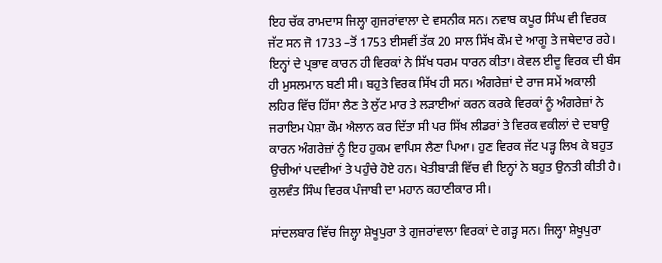ਇਹ ਚੱਕ ਰਾਮਦਾਸ ਜਿਲ੍ਹਾ ਗੁਜਰਾਂਵਾਲਾ ਦੇ ਵਸਨੀਕ ਸਨ। ਨਵਾਬ ਕਪੂਰ ਸਿੰਘ ਵੀ ਵਿਰਕ ਜੱਟ ਸਨ ਜੋ 1733 –ਤੋਂ 1753 ਈਸਵੀਂ ਤੱਕ 20 ਸਾਲ ਸਿੱਖ ਕੌਮ ਦੇ ਆਗੂ ਤੇ ਜਥੇਦਾਰ ਰਹੇ। ਇਨ੍ਹਾਂ ਦੇ ਪ੍ਰਭਾਵ ਕਾਰਨ ਹੀ ਵਿਰਕਾਂ ਨੇ ਸਿੱਖ ਧਰਮ ਧਾਰਨ ਕੀਤਾ। ਕੇਵਲ ਈਦੂ ਵਿਰਕ ਦੀ ਬੰਸ ਹੀ ਮੁਸਲਮਾਨ ਬਣੀ ਸੀ। ਬਹੁਤੇ ਵਿਰਕ ਸਿੱਖ ਹੀ ਸਨ। ਅੰਗਰੇਜ਼ਾਂ ਦੇ ਰਾਜ ਸਮੇਂ ਅਕਾਲੀ ਲਹਿਰ ਵਿੱਚ ਹਿੱਸਾ ਲੈਣ ਤੇ ਲੁੱਟ ਮਾਰ ਤੇ ਲੜਾਈਆਂ ਕਰਨ ਕਰਕੇ ਵਿਰਕਾਂ ਨੂੰ ਅੰਗਰੇਜ਼ਾਂ ਨੇ ਜਰਾਇਮ ਪੇਸ਼ਾ ਕੌਮ ਐਲਾਨ ਕਰ ਦਿੱਤਾ ਸੀ ਪਰ ਸਿੱਖ ਲੀਡਰਾਂ ਤੇ ਵਿਰਕ ਵਕੀਲਾਂ ਦੇ ਦਬਾਉ ਕਾਰਨ ਅੰਗਰੇਜ਼ਾਂ ਨੂੰ ਇਹ ਹੁਕਮ ਵਾਪਿਸ ਲੈਣਾ ਪਿਆ। ਹੁਣ ਵਿਰਕ ਜੱਟ ਪੜ੍ਹ ਲਿਖ ਕੇ ਬਹੁਤ ਉਚੀਆਂ ਪਦਵੀਆਂ ਤੇ ਪਹੁੰਚੇ ਹੋਏ ਹਨ। ਖੇਤੀਬਾੜੀ ਵਿੱਚ ਵੀ ਇਨ੍ਹਾਂ ਨੇ ਬਹੁਤ ਉਨਤੀ ਕੀਤੀ ਹੈ। ਕੁਲਵੰਤ ਸਿੰਘ ਵਿਰਕ ਪੰਜਾਬੀ ਦਾ ਮਹਾਨ ਕਹਾਣੀਕਾਰ ਸੀ।

ਸਾਂਦਲਬਾਰ ਵਿੱਚ ਜਿਲ੍ਹਾ ਸ਼ੇਖੂਪੁਰਾ ਤੇ ਗੁਜਰਾਂਵਾਲਾ ਵਿਰਕਾਂ ਦੇ ਗੜ੍ਹ ਸਨ। ਜਿਲ੍ਹਾ ਸ਼ੇਖੂਪੁਰਾ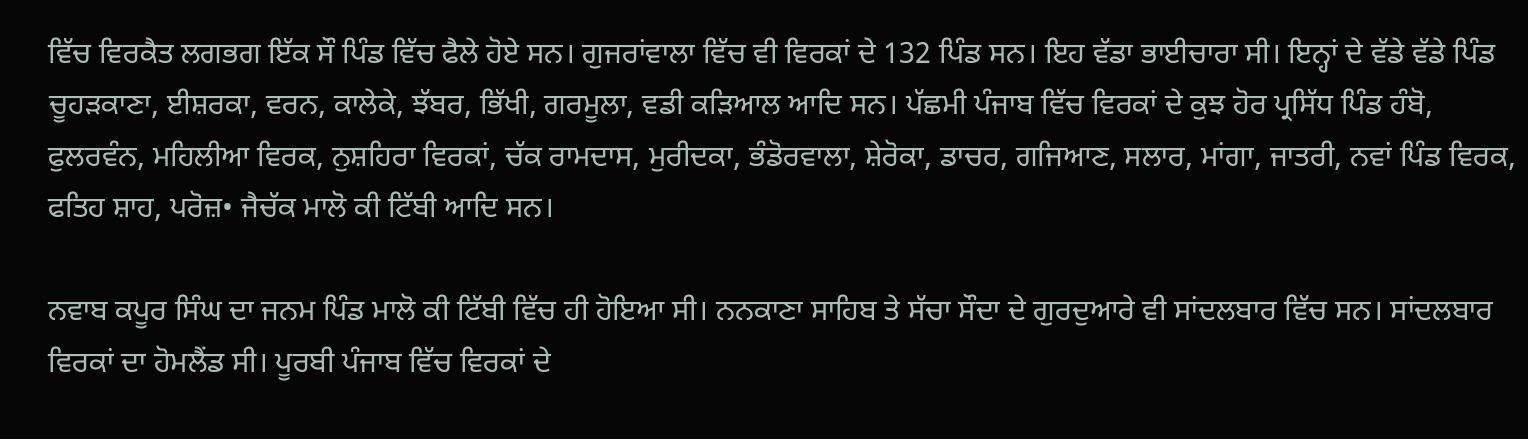ਵਿੱਚ ਵਿਰਕੈਤ ਲਗਭਗ ਇੱਕ ਸੌ ਪਿੰਡ ਵਿੱਚ ਫੈਲੇ ਹੋਏ ਸਨ। ਗੁਜਰਾਂਵਾਲਾ ਵਿੱਚ ਵੀ ਵਿਰਕਾਂ ਦੇ 132 ਪਿੰਡ ਸਨ। ਇਹ ਵੱਡਾ ਭਾਈਚਾਰਾ ਸੀ। ਇਨ੍ਹਾਂ ਦੇ ਵੱਡੇ ਵੱਡੇ ਪਿੰਡ ਚੂਹੜਕਾਣਾ, ਈਸ਼ਰਕਾ, ਵਰਨ, ਕਾਲੇਕੇ, ਝੱਬਰ, ਭਿੱਖੀ, ਗਰਮੂਲਾ, ਵਡੀ ਕੜਿਆਲ ਆਦਿ ਸਨ। ਪੱਛਮੀ ਪੰਜਾਬ ਵਿੱਚ ਵਿਰਕਾਂ ਦੇ ਕੁਝ ਹੋਰ ਪ੍ਰਸਿੱਧ ਪਿੰਡ ਹੰਬੋ, ਫੁਲਰਵੰਨ, ਮਹਿਲੀਆ ਵਿਰਕ, ਨੁਸ਼ਹਿਰਾ ਵਿਰਕਾਂ, ਚੱਕ ਰਾਮਦਾਸ, ਮੁਰੀਦਕਾ, ਭੰਡੋਰਵਾਲਾ, ਸ਼ੇਰੋਕਾ, ਡਾਚਰ, ਗਜਿਆਣ, ਸਲਾਰ, ਮਾਂਗਾ, ਜਾਤਰੀ, ਨਵਾਂ ਪਿੰਡ ਵਿਰਕ, ਫਤਿਹ ਸ਼ਾਹ, ਪਰੋਜ਼• ਜੈਚੱਕ ਮਾਲੋ ਕੀ ਟਿੱਬੀ ਆਦਿ ਸਨ।

ਨਵਾਬ ਕਪੂਰ ਸਿੰਘ ਦਾ ਜਨਮ ਪਿੰਡ ਮਾਲੋ ਕੀ ਟਿੱਬੀ ਵਿੱਚ ਹੀ ਹੋਇਆ ਸੀ। ਨਨਕਾਣਾ ਸਾਹਿਬ ਤੇ ਸੱਚਾ ਸੌਦਾ ਦੇ ਗੁਰਦੁਆਰੇ ਵੀ ਸਾਂਦਲਬਾਰ ਵਿੱਚ ਸਨ। ਸਾਂਦਲਬਾਰ ਵਿਰਕਾਂ ਦਾ ਹੋਮਲੈਂਡ ਸੀ। ਪੂਰਬੀ ਪੰਜਾਬ ਵਿੱਚ ਵਿਰਕਾਂ ਦੇ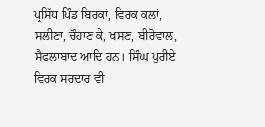ਪ੍ਰਸਿੱਧ ਪਿੰਡ ਬਿਰਕਾਂ, ਵਿਰਕ ਕਲਾਂ, ਸਲੀਣਾ, ਚੌਹਾਣ ਕੇ, ਖਸਣ, ਬੀਰੋਵਾਲ, ਸੈਫਲਾਬਾਦ ਆਦਿ ਹਨ। ਸਿੰਘ ਪੁਰੀਏ ਵਿਰਕ ਸਰਦਾਰ ਵੀ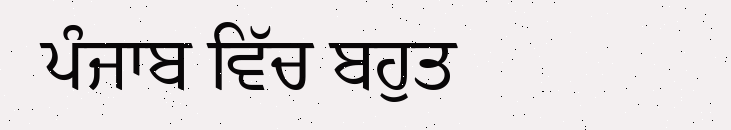ਪੰਜਾਬ ਵਿੱਚ ਬਹੁਤ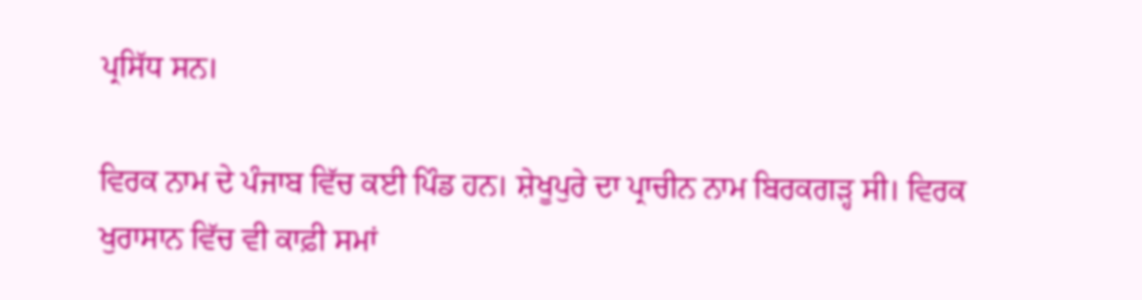ਪ੍ਰਸਿੱਧ ਸਨ।

ਵਿਰਕ ਨਾਮ ਦੇ ਪੰਜਾਬ ਵਿੱਚ ਕਈ ਪਿੰਡ ਹਨ। ਸ਼ੇਖੂਪੁਰੇ ਦਾ ਪ੍ਰਾਚੀਨ ਨਾਮ ਬਿਰਕਗੜ੍ਹ ਸੀ। ਵਿਰਕ ਖੁਰਾਸਾਨ ਵਿੱਚ ਵੀ ਕਾਫ਼ੀ ਸਮਾਂ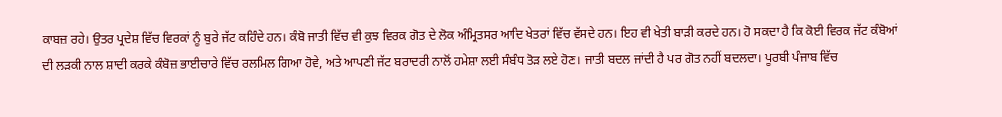ਕਾਬਜ਼ ਰਹੇ। ਉਤਰ ਪ੍ਰਦੇਸ਼ ਵਿੱਚ ਵਿਰਕਾਂ ਨੂੰ ਬੁਰੇ ਜੱਟ ਕਹਿੰਦੇ ਹਨ। ਕੰਬੋ ਜਾਤੀ ਵਿੱਚ ਵੀ ਕੁਝ ਵਿਰਕ ਗੋਤ ਦੇ ਲੋਕ ਅੰਮ੍ਰਿਤਸਰ ਆਦਿ ਖੇਤਰਾਂ ਵਿੱਚ ਵੱਸਦੇ ਹਨ। ਇਹ ਵੀ ਖੇਤੀ ਬਾੜੀ ਕਰਦੇ ਹਨ। ਹੋ ਸਕਦਾ ਹੈ ਕਿ ਕੋਈ ਵਿਰਕ ਜੱਟ ਕੰਬੋਆਂ ਦੀ ਲੜਕੀ ਨਾਲ ਸ਼ਾਦੀ ਕਰਕੇ ਕੰਬੋਜ਼ ਭਾਈਚਾਰੇ ਵਿੱਚ ਰਲਮਿਲ ਗਿਆ ਹੋਵੇ, ਅਤੇ ਆਪਣੀ ਜੱਟ ਬਰਾਦਰੀ ਨਾਲੋਂ ਹਮੇਸ਼ਾ ਲਈ ਸੰਬੰਧ ਤੋੜ ਲਏ ਹੋਣ। ਜਾਤੀ ਬਦਲ ਜਾਂਦੀ ਹੈ ਪਰ ਗੋਤ ਨਹੀਂ ਬਦਲਦਾ। ਪੂਰਬੀ ਪੰਜਾਬ ਵਿੱਚ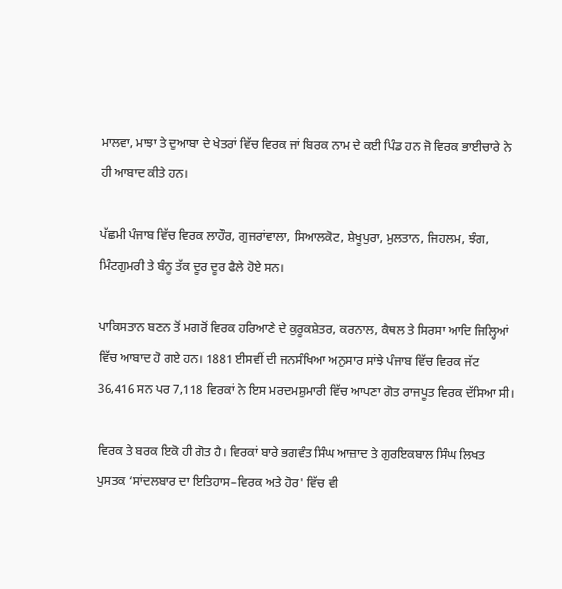ਮਾਲਵਾ, ਮਾਝਾ ਤੇ ਦੁਆਬਾ ਦੇ ਖੇਤਰਾਂ ਵਿੱਚ ਵਿਰਕ ਜਾਂ ਬਿਰਕ ਨਾਮ ਦੇ ਕਈ ਪਿੰਡ ਹਨ ਜੋ ਵਿਰਕ ਭਾਈਚਾਰੇ ਨੇ ਹੀ ਆਬਾਦ ਕੀਤੇ ਹਨ।

ਪੱਛਮੀ ਪੰਜਾਬ ਵਿੱਚ ਵਿਰਕ ਲਾਹੌਰ, ਗੁਜਰਾਂਵਾਲਾ, ਸਿਆਲਕੋਟ, ਸ਼ੇਖੂਪੁਰਾ, ਮੁਲਤਾਨ, ਜਿਹਲਮ, ਝੰਗ, ਮਿੰਟਗੁਮਰੀ ਤੇ ਬੰਨੂ ਤੱਕ ਦੂਰ ਦੂਰ ਫੈਲੇ ਹੋਏ ਸਨ।

ਪਾਕਿਸਤਾਨ ਬਣਨ ਤੋਂ ਮਗਰੋਂ ਵਿਰਕ ਹਰਿਆਣੇ ਦੇ ਕੁਰੂਕਸ਼ੇਤਰ, ਕਰਨਾਲ, ਕੈਥਲ ਤੇ ਸਿਰਸਾ ਆਦਿ ਜਿਲ੍ਹਿਆਂ ਵਿੱਚ ਆਬਾਦ ਹੋ ਗਏ ਹਨ। 1881 ਈਸਵੀਂ ਦੀ ਜਨਸੰਖਿਆ ਅਨੁਸਾਰ ਸਾਂਝੇ ਪੰਜਾਬ ਵਿੱਚ ਵਿਰਕ ਜੱਟ 36,416 ਸਨ ਪਰ 7,118 ਵਿਰਕਾਂ ਨੇ ਇਸ ਮਰਦਮਸ਼ੁਮਾਰੀ ਵਿੱਚ ਆਪਣਾ ਗੋਤ ਰਾਜਪੂਤ ਵਿਰਕ ਦੱਸਿਆ ਸੀ।

ਵਿਰਕ ਤੇ ਬਰਕ ਇਕੋ ਹੀ ਗੋਤ ਹੈ। ਵਿਰਕਾਂ ਬਾਰੇ ਭਗਵੰਤ ਸਿੰਘ ਆਜ਼ਾਦ ਤੇ ਗੁਰਇਕਬਾਲ ਸਿੰਘ ਲਿਖਤ ਪੁਸਤਕ ‘ਸਾਂਦਲਬਾਰ ਦਾ ਇਤਿਹਾਸ–ਵਿਰਕ ਅਤੇ ਹੋਰ' ਵਿੱਚ ਵੀ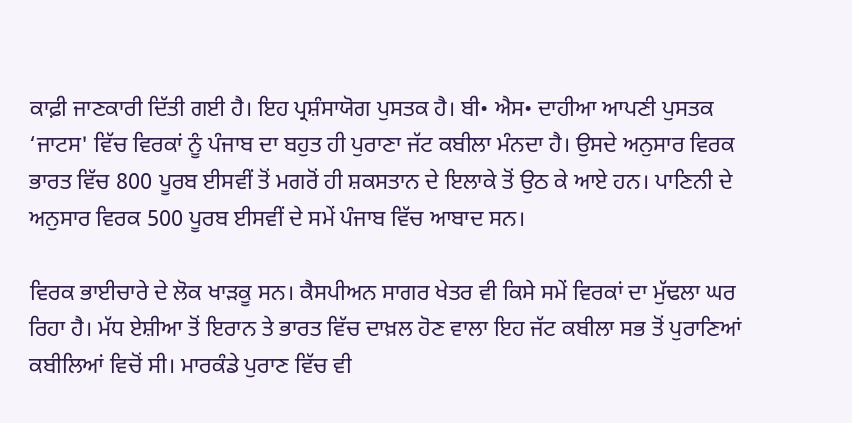ਕਾਫ਼ੀ ਜਾਣਕਾਰੀ ਦਿੱਤੀ ਗਈ ਹੈ। ਇਹ ਪ੍ਰਸ਼ੰਸਾਯੋਗ ਪੁਸਤਕ ਹੈ। ਬੀ• ਐਸ• ਦਾਹੀਆ ਆਪਣੀ ਪੁਸਤਕ ‘ਜਾਟਸ' ਵਿੱਚ ਵਿਰਕਾਂ ਨੂੰ ਪੰਜਾਬ ਦਾ ਬਹੁਤ ਹੀ ਪੁਰਾਣਾ ਜੱਟ ਕਬੀਲਾ ਮੰਨਦਾ ਹੈ। ਉਸਦੇ ਅਨੁਸਾਰ ਵਿਰਕ ਭਾਰਤ ਵਿੱਚ 800 ਪੂਰਬ ਈਸਵੀਂ ਤੋਂ ਮਗਰੋਂ ਹੀ ਸ਼ਕਸਤਾਨ ਦੇ ਇਲਾਕੇ ਤੋਂ ਉਠ ਕੇ ਆਏ ਹਨ। ਪਾਣਿਨੀ ਦੇ ਅਨੁਸਾਰ ਵਿਰਕ 500 ਪੂਰਬ ਈਸਵੀਂ ਦੇ ਸਮੇਂ ਪੰਜਾਬ ਵਿੱਚ ਆਬਾਦ ਸਨ।

ਵਿਰਕ ਭਾਈਚਾਰੇ ਦੇ ਲੋਕ ਖਾੜਕੂ ਸਨ। ਕੈਸਪੀਅਨ ਸਾਗਰ ਖੇਤਰ ਵੀ ਕਿਸੇ ਸਮੇਂ ਵਿਰਕਾਂ ਦਾ ਮੁੱਢਲਾ ਘਰ ਰਿਹਾ ਹੈ। ਮੱਧ ਏਸ਼ੀਆ ਤੋਂ ਇਰਾਨ ਤੇ ਭਾਰਤ ਵਿੱਚ ਦਾਖ਼ਲ ਹੋਣ ਵਾਲਾ ਇਹ ਜੱਟ ਕਬੀਲਾ ਸਭ ਤੋਂ ਪੁਰਾਣਿਆਂ ਕਬੀਲਿਆਂ ਵਿਚੋਂ ਸੀ। ਮਾਰਕੰਡੇ ਪੁਰਾਣ ਵਿੱਚ ਵੀ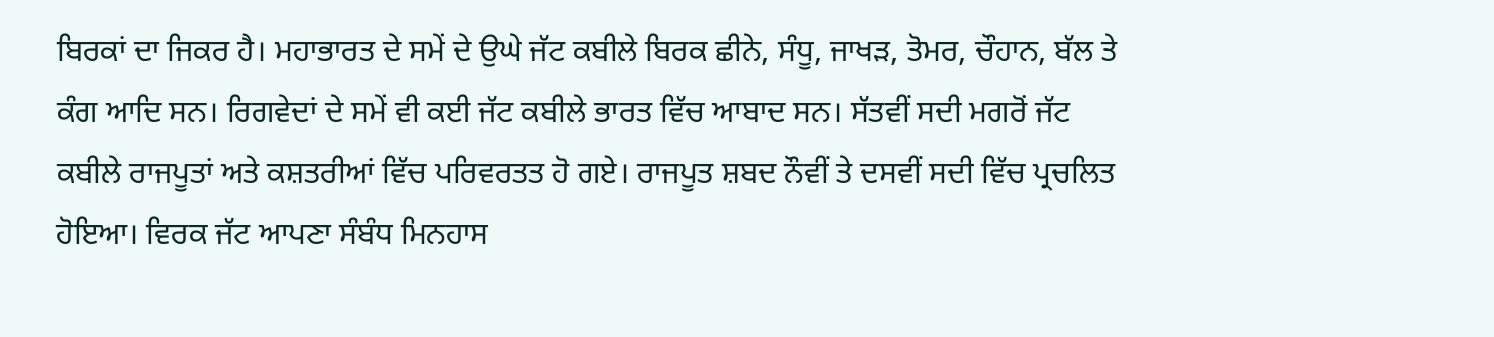ਬਿਰਕਾਂ ਦਾ ਜਿਕਰ ਹੈ। ਮਹਾਭਾਰਤ ਦੇ ਸਮੇਂ ਦੇ ਉਘੇ ਜੱਟ ਕਬੀਲੇ ਬਿਰਕ ਛੀਨੇ, ਸੰਧੂ, ਜਾਖੜ, ਤੋਮਰ, ਚੌਹਾਨ, ਬੱਲ ਤੇ ਕੰਗ ਆਦਿ ਸਨ। ਰਿਗਵੇਦਾਂ ਦੇ ਸਮੇਂ ਵੀ ਕਈ ਜੱਟ ਕਬੀਲੇ ਭਾਰਤ ਵਿੱਚ ਆਬਾਦ ਸਨ। ਸੱਤਵੀਂ ਸਦੀ ਮਗਰੋਂ ਜੱਟ ਕਬੀਲੇ ਰਾਜਪੂਤਾਂ ਅਤੇ ਕਸ਼ਤਰੀਆਂ ਵਿੱਚ ਪਰਿਵਰਤਤ ਹੋ ਗਏ। ਰਾਜਪੂਤ ਸ਼ਬਦ ਨੌਵੀਂ ਤੇ ਦਸਵੀਂ ਸਦੀ ਵਿੱਚ ਪ੍ਰਚਲਿਤ ਹੋਇਆ। ਵਿਰਕ ਜੱਟ ਆਪਣਾ ਸੰਬੰਧ ਮਿਨਹਾਸ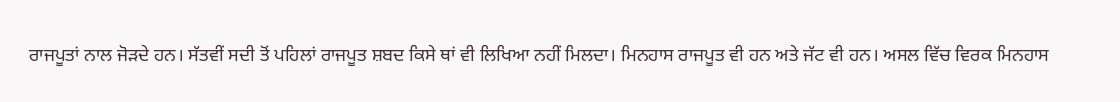ਰਾਜਪੂਤਾਂ ਨਾਲ ਜੋੜਦੇ ਹਨ। ਸੱਤਵੀਂ ਸਦੀ ਤੋਂ ਪਹਿਲਾਂ ਰਾਜਪੂਤ ਸ਼ਬਦ ਕਿਸੇ ਥਾਂ ਵੀ ਲਿਖਿਆ ਨਹੀਂ ਮਿਲਦਾ। ਮਿਨਹਾਸ ਰਾਜਪੂਤ ਵੀ ਹਨ ਅਤੇ ਜੱਟ ਵੀ ਹਨ। ਅਸਲ ਵਿੱਚ ਵਿਰਕ ਮਿਨਹਾਸ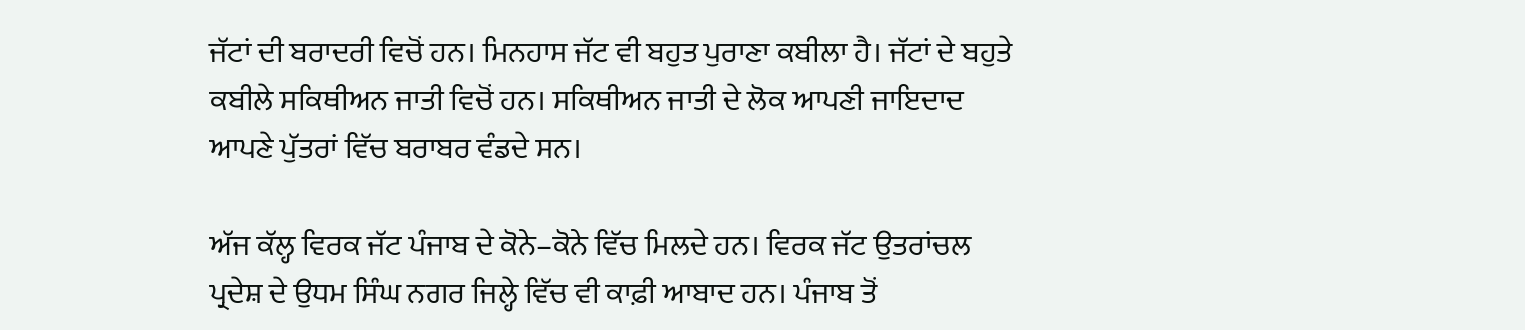ਜੱਟਾਂ ਦੀ ਬਰਾਦਰੀ ਵਿਚੋਂ ਹਨ। ਮਿਨਹਾਸ ਜੱਟ ਵੀ ਬਹੁਤ ਪੁਰਾਣਾ ਕਬੀਲਾ ਹੈ। ਜੱਟਾਂ ਦੇ ਬਹੁਤੇ ਕਬੀਲੇ ਸਕਿਥੀਅਨ ਜਾਤੀ ਵਿਚੋਂ ਹਨ। ਸਕਿਥੀਅਨ ਜਾਤੀ ਦੇ ਲੋਕ ਆਪਣੀ ਜਾਇਦਾਦ ਆਪਣੇ ਪੁੱਤਰਾਂ ਵਿੱਚ ਬਰਾਬਰ ਵੰਡਦੇ ਸਨ।

ਅੱਜ ਕੱਲ੍ਹ ਵਿਰਕ ਜੱਟ ਪੰਜਾਬ ਦੇ ਕੋਨੇ–ਕੋਨੇ ਵਿੱਚ ਮਿਲਦੇ ਹਨ। ਵਿਰਕ ਜੱਟ ਉਤਰਾਂਚਲ ਪ੍ਰਦੇਸ਼ ਦੇ ਉਧਮ ਸਿੰਘ ਨਗਰ ਜਿਲ੍ਹੇ ਵਿੱਚ ਵੀ ਕਾਫ਼ੀ ਆਬਾਦ ਹਨ। ਪੰਜਾਬ ਤੋਂ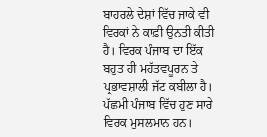ਬਾਹਰਲੇ ਦੇਸ਼ਾਂ ਵਿੱਚ ਜਾਕੇ ਵੀ ਵਿਰਕਾਂ ਨੇ ਕਾਫ਼ੀ ਉਨਤੀ ਕੀਤੀ ਹੈ। ਵਿਰਕ ਪੰਜਾਬ ਦਾ ਇੱਕ ਬਹੁਤ ਹੀ ਮਹੱਤਵਪੂਰਨ ਤੇ ਪ੍ਰਭਾਵਸ਼ਾਲੀ ਜੱਟ ਕਬੀਲਾ ਹੈ। ਪੱਛਮੀ ਪੰਜਾਬ ਵਿੱਚ ਹੁਣ ਸਾਰੇ ਵਿਰਕ ਮੁਸਲਮਾਨ ਹਨ।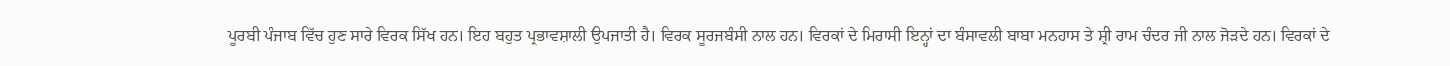ਪੂਰਬੀ ਪੰਜਾਬ ਵਿੱਚ ਹੁਣ ਸਾਰੇ ਵਿਰਕ ਸਿੱਖ ਹਨ। ਇਹ ਬਹੁਤ ਪ੍ਰਭਾਵਸ਼ਾਲੀ ਉਪਜਾਤੀ ਹੈ। ਵਿਰਕ ਸੂਰਜਬੰਸੀ ਨਾਲ ਹਨ। ਵਿਰਕਾਂ ਦੇ ਮਿਰਾਸੀ ਇਨ੍ਹਾਂ ਦਾ ਬੰਸਾਵਲੀ ਬਾਬਾ ਮਨਹਾਸ ਤੇ ਸ਼੍ਰੀ ਰਾਮ ਚੰਦਰ ਜੀ ਨਾਲ ਜੋੜਦੇ ਹਨ। ਵਿਰਕਾਂ ਦੇ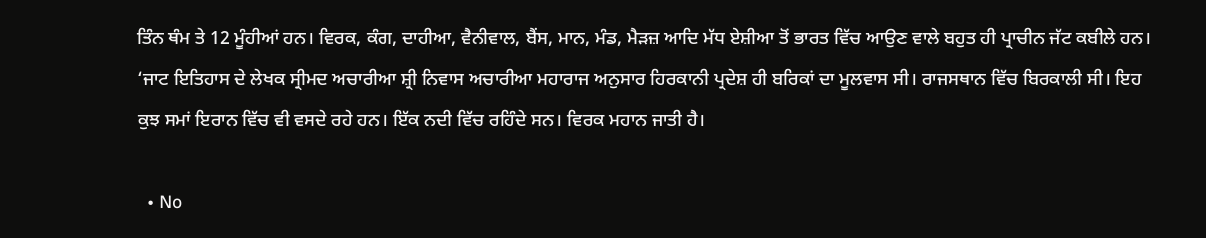ਤਿੰਨ ਥੰਮ ਤੇ 12 ਮੂੰਹੀਆਂ ਹਨ। ਵਿਰਕ, ਕੰਗ, ਦਾਹੀਆ, ਵੈਨੀਵਾਲ, ਬੈਂਸ, ਮਾਨ, ਮੰਡ, ਮੈੜਜ਼ ਆਦਿ ਮੱਧ ਏਸ਼ੀਆ ਤੋਂ ਭਾਰਤ ਵਿੱਚ ਆਉਣ ਵਾਲੇ ਬਹੁਤ ਹੀ ਪ੍ਰਾਚੀਨ ਜੱਟ ਕਬੀਲੇ ਹਨ। ‘ਜਾਟ ਇਤਿਹਾਸ ਦੇ ਲੇਖਕ ਸ੍ਰੀਮਦ ਅਚਾਰੀਆ ਸ਼੍ਰੀ ਨਿਵਾਸ ਅਚਾਰੀਆ ਮਹਾਰਾਜ ਅਨੁਸਾਰ ਹਿਰਕਾਨੀ ਪ੍ਰਦੇਸ਼ ਹੀ ਬਰਿਕਾਂ ਦਾ ਮੂਲਵਾਸ ਸੀ। ਰਾਜਸਥਾਨ ਵਿੱਚ ਬਿਰਕਾਲੀ ਸੀ। ਇਹ ਕੁਝ ਸਮਾਂ ਇਰਾਨ ਵਿੱਚ ਵੀ ਵਸਦੇ ਰਹੇ ਹਨ। ਇੱਕ ਨਦੀ ਵਿੱਚ ਰਹਿੰਦੇ ਸਨ। ਵਿਰਕ ਮਹਾਨ ਜਾਤੀ ਹੈ।

  • No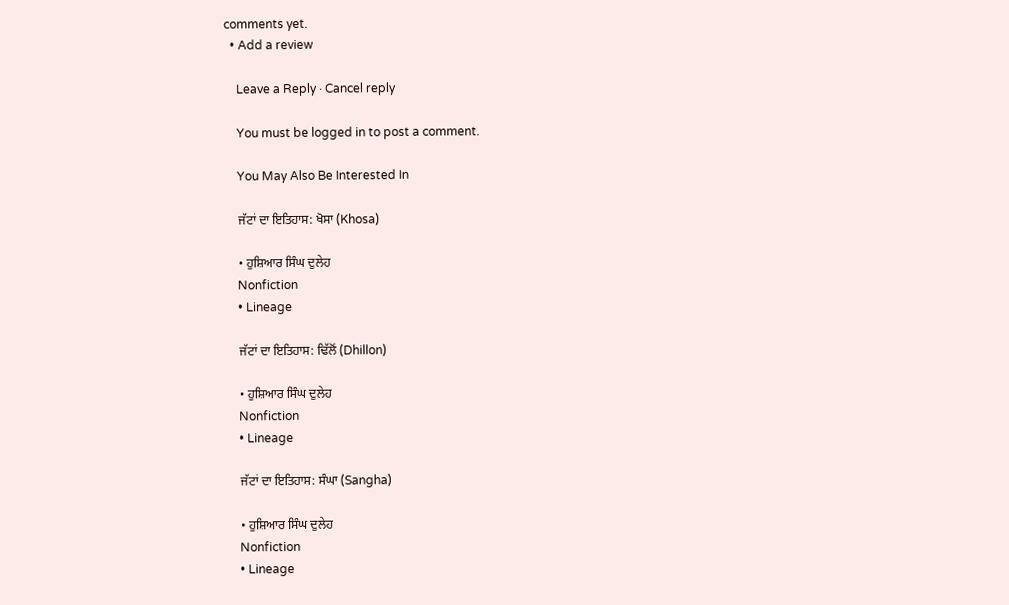comments yet.
  • Add a review

    Leave a Reply · Cancel reply

    You must be logged in to post a comment.

    You May Also Be Interested In

    ਜੱਟਾਂ ਦਾ ਇਤਿਹਾਸ: ਖੋਸਾ (Khosa)

    • ਹੁਸ਼ਿਆਰ ਸਿੰਘ ਦੁਲੇਹ
    Nonfiction
    • Lineage

    ਜੱਟਾਂ ਦਾ ਇਤਿਹਾਸ: ਢਿੱਲੋਂ (Dhillon)

    • ਹੁਸ਼ਿਆਰ ਸਿੰਘ ਦੁਲੇਹ
    Nonfiction
    • Lineage

    ਜੱਟਾਂ ਦਾ ਇਤਿਹਾਸ: ਸੰਘਾ (Sangha)

    • ਹੁਸ਼ਿਆਰ ਸਿੰਘ ਦੁਲੇਹ
    Nonfiction
    • Lineage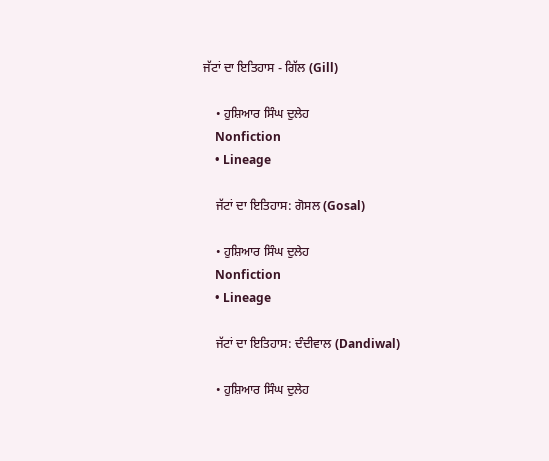ਜੱਟਾਂ ਦਾ ਇਤਿਹਾਸ - ਗਿੱਲ (Gill)

    • ਹੁਸ਼ਿਆਰ ਸਿੰਘ ਦੁਲੇਹ
    Nonfiction
    • Lineage

    ਜੱਟਾਂ ਦਾ ਇਤਿਹਾਸ: ਗੋਸਲ (Gosal)

    • ਹੁਸ਼ਿਆਰ ਸਿੰਘ ਦੁਲੇਹ
    Nonfiction
    • Lineage

    ਜੱਟਾਂ ਦਾ ਇਤਿਹਾਸ: ਦੰਦੀਵਾਲ (Dandiwal)

    • ਹੁਸ਼ਿਆਰ ਸਿੰਘ ਦੁਲੇਹ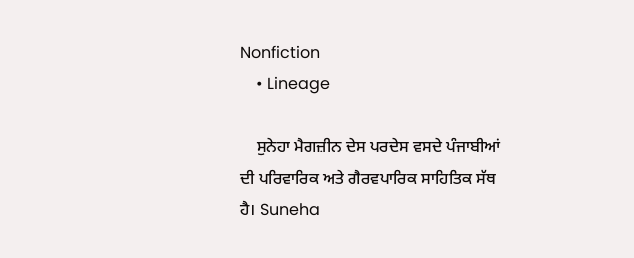Nonfiction
    • Lineage

    ਸੁਨੇਹਾ ਮੈਗਜ਼ੀਨ ਦੇਸ ਪਰਦੇਸ ਵਸਦੇ ਪੰਜਾਬੀਆਂ ਦੀ ਪਰਿਵਾਰਿਕ ਅਤੇ ਗੈਰਵਪਾਰਿਕ ਸਾਹਿਤਿਕ ਸੱਥ ਹੈ। Suneha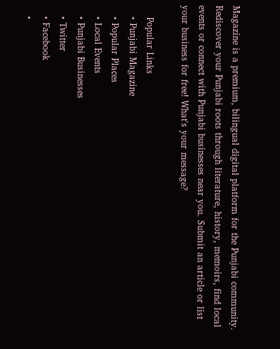Magazine is a premium, bilingual digital platform for the Punjabi community. Rediscover your Punjabi roots through literature, history, memoirs, find local events or connect with Punjabi businesses near you. Submit an article or list your business for free! What's your message?

    Popular Links
    • Punjabi Magazine
    • Popular Places
    • Local Events
    • Punjabi Businesses
    • Twitter
    • Facebook
    •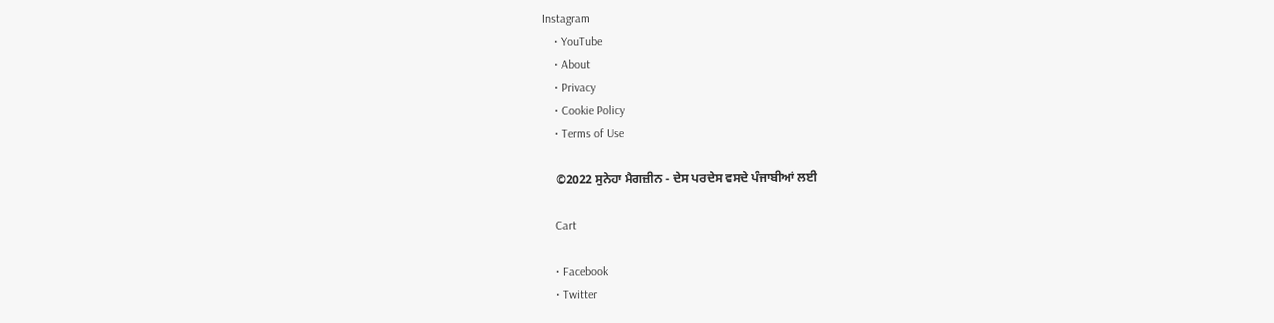Instagram
    • YouTube
    • About
    • Privacy
    • Cookie Policy
    • Terms of Use

    ©2022 ਸੁਨੇਹਾ ਮੈਗਜ਼ੀਨ - ਦੇਸ ਪਰਦੇਸ ਵਸਦੇ ਪੰਜਾਬੀਆਂ ਲਈ

    Cart

    • Facebook
    • Twitter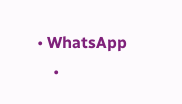• WhatsApp
    •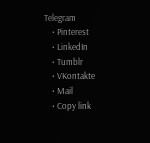Telegram
    • Pinterest
    • LinkedIn
    • Tumblr
    • VKontakte
    • Mail
    • Copy link